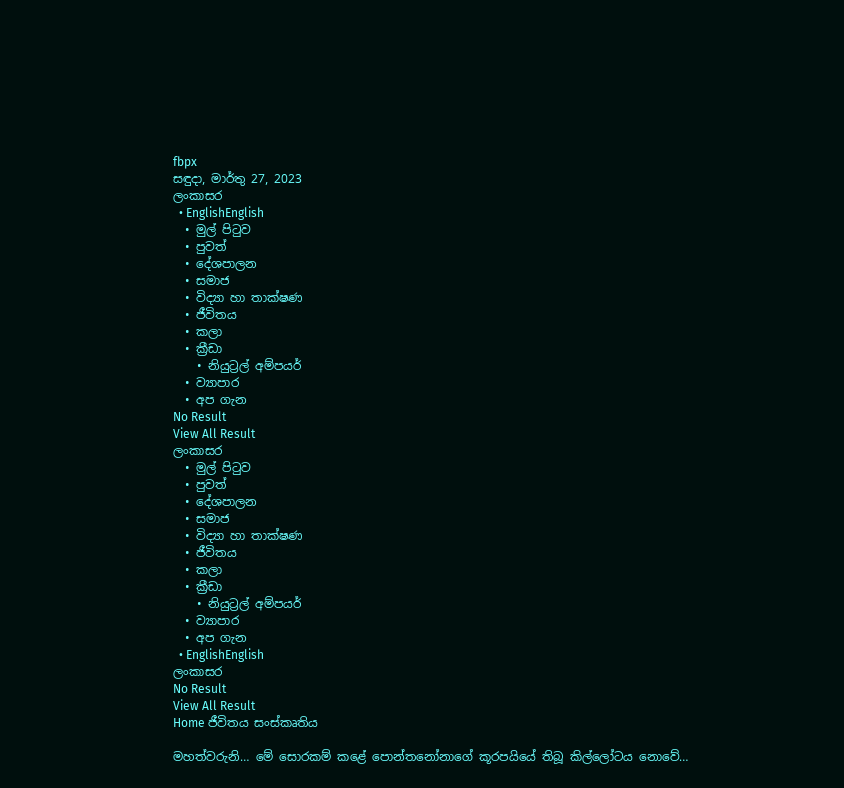fbpx
සඳුදා, මාර්තු 27, 2023
ලංකාසර
  • EnglishEnglish
  • මුල් පිටුව
  • පුවත්
  • දේශපාලන
  • සමාජ
  • විද්‍යා හා තාක්ෂණ
  • ජීවිතය
  • කලා
  • ක්‍රීඩා
    • නියුට්‍රල් අම්පයර්
  • ව්‍යාපාර
  • අප ගැන
No Result
View All Result
ලංකාසර
  • මුල් පිටුව
  • පුවත්
  • දේශපාලන
  • සමාජ
  • විද්‍යා හා තාක්ෂණ
  • ජීවිතය
  • කලා
  • ක්‍රීඩා
    • නියුට්‍රල් අම්පයර්
  • ව්‍යාපාර
  • අප ගැන
  • EnglishEnglish
ලංකාසර
No Result
View All Result
Home ජීවිතය සංස්කෘතිය

මහත්වරුනි… මේ සොරකම් කළේ පොන්තනෝනාගේ කූරපයියේ තිබූ කිල්ලෝටය නොවේ…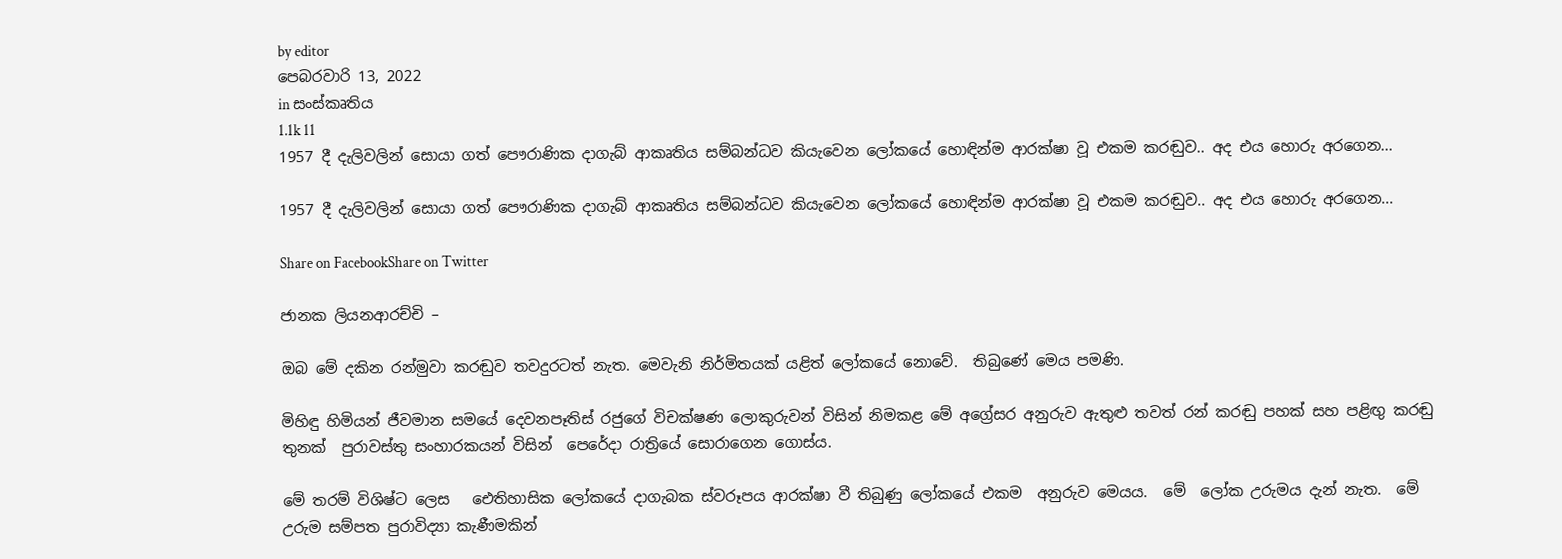by editor
පෙබරවාරි 13, 2022
in සංස්කෘතිය
1.1k 11
1957 දී දැලිවලින් සොයා ගත් පෞරාණික දාගැබ් ආකෘතිය සම්බන්ධව කියැවෙන ලෝකයේ හොඳින්ම ආරක්ෂා වූ එකම කරඬුව.. අද එය හොරු අරගෙන...

1957 දී දැලිවලින් සොයා ගත් පෞරාණික දාගැබ් ආකෘතිය සම්බන්ධව කියැවෙන ලෝකයේ හොඳින්ම ආරක්ෂා වූ එකම කරඬුව.. අද එය හොරු අරගෙන...

Share on FacebookShare on Twitter

ජානක ලියනආරච්චි –

ඔබ මේ දකින රන්මුවා කරඬුව තවදුරටත් නැත. මෙවැනි නිර්මිතයක් යළිත් ලෝකයේ නොවේ.  තිබුණේ මෙය පමණි.

මිහිඳු හිමියන් ජීවමාන සමයේ දෙවනපෑතිස් රජුගේ විචක්ෂණ ලොකුරුවන් විසින් නිමකළ මේ අග්‍රේසර අනුරුව ඇතුළු තවත් රන් කරඬු පහක් සහ පළිඟු කරඬු තුනක්  පුරාවස්තු සංහාරකයන් විසින්  පෙරේදා රාත්‍රියේ සොරාගෙන ගොස්ය.

මේ තරම් විශිෂ්ට ලෙස   ඓතිහාසික ලෝකයේ දාගැබක ස්වරූපය ආරක්ෂා වී තිබුණු ලෝකයේ එකම  අනුරුව මෙයය.  මේ  ලෝක උරුමය දැන් නැත.  මේ උරුම සම්පත පුරාවිද්‍යා කැණීමකින්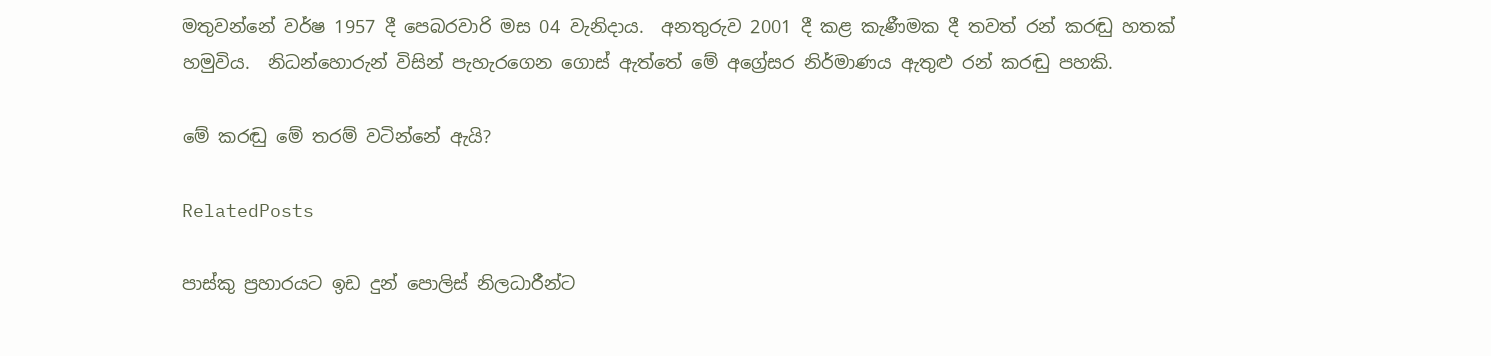මතුවන්නේ වර්ෂ 1957 දී පෙබරවාරි මස 04 වැනිදාය.  අනතුරුව 2001 දී කළ කැණීමක දී තවත් රන් කරඬු හතක් හමුවිය.  නිධන්හොරුන් විසින් පැහැරගෙන ගොස් ඇත්තේ මේ අග්‍රේසර නිර්මාණය ඇතුළු රන් කරඬු පහකි.

මේ කරඬු මේ තරම් වටින්නේ ඇයි?

RelatedPosts

පාස්කු ප්‍රහාරයට ඉඩ දුන් පොලිස් නිලධාරීන්ට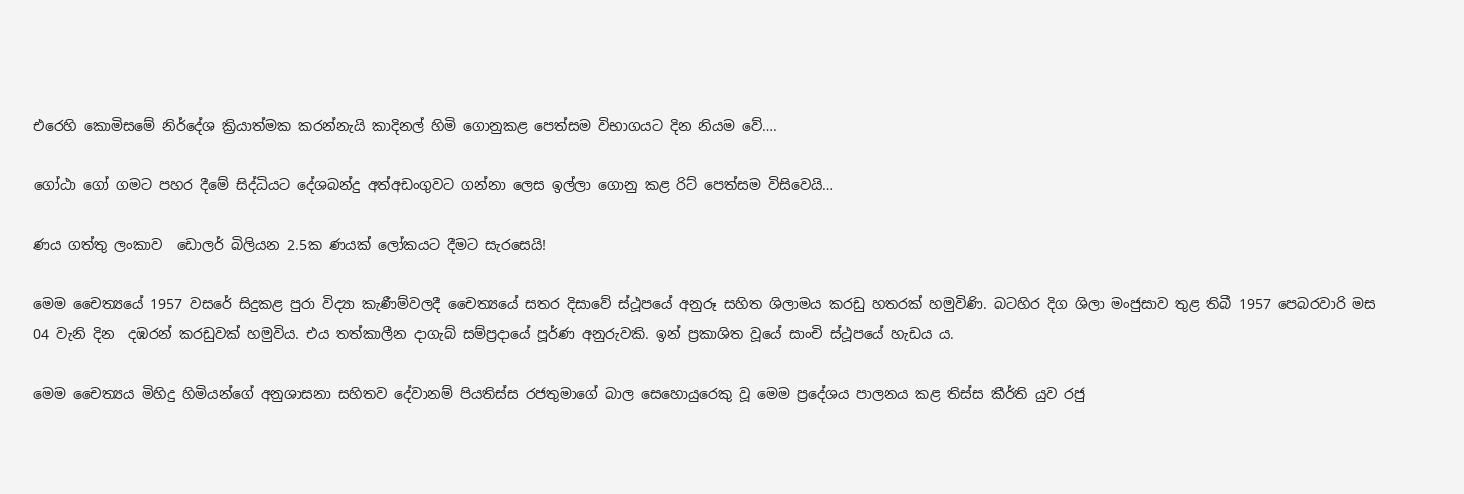එරෙහි කොමිසමේ නිර්දේශ ක්‍රියාත්මක කරන්නැයි කාදිනල් හිමි ගොනුකළ පෙත්සම විභාගයට දින නියම වේ….

ගෝඨා ගෝ ගමට පහර දීමේ සිද්ධියට දේශබන්දු අත්අඩංගුවට ගන්නා ලෙස ඉල්ලා ගොනු කළ රිට් පෙත්සම විසිවෙයි…

ණය ගත්තු ලංකාව  ඩොලර් බිලියන 2.5ක ණයක් ලෝකයට දීමට සැරසෙයි!

මෙම චෛත්‍යයේ 1957 වසරේ සිදුකළ පුරා විද්‍යා කැණීම්වලදී චෛත්‍යයේ සතර දිසාවේ ස්ථූපයේ අනුරූ සහිත ශිලාමය කරඩු හතරක් හමුවිණි. බටහිර දිග ශිලා මංජුසාව තුළ තිබී 1957 පෙබරවාරි මස 04 වැනි දින  දඹරන් කරඩුවක් හමුවිය. එය තත්කාලීන දාගැබ් සම්ප්‍රදායේ පූර්ණ අනුරුවකි. ඉන් ප්‍රකාශිත වූයේ සාංචි ස්ථූපයේ හැඩය ය.

මෙම චෛත්‍යය මිහිදු හිමියන්ගේ අනුශාසනා සහිතව දේවානම් පියතිස්ස රජතුමාගේ බාල සෙහොයුරෙකු වූ මෙම ප්‍රදේශය පාලනය කළ තිස්ස කීර්ති යුව රජු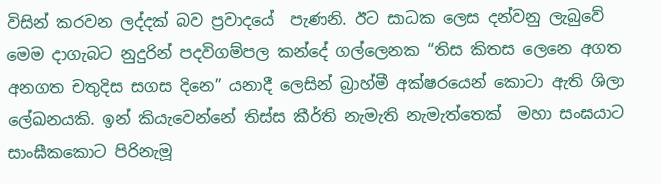විසින් කරවන ලද්දක් බව ප්‍රවාදයේ  පැණනි. ඊට සාධක ලෙස දන්වනු ලැබුවේ මෙම දාගැබට නුදුරින් පදවිගම්පල කන්දේ ගල්ලෙනක “තිස කිතස ලෙනෙ අගත අනගත චතුදිස සගස දිනෙ” යනාදී ලෙසින් බ්‍රාහ්මී අක්ෂරයෙන් කොටා ඇති ශිලා ලේඛනයකි. ඉන් කියැවෙන්නේ තිස්ස කීර්ති නැමැති නැමැත්තෙක්  මහා සංඝයාට සාංඝීකකොට පිරිනැමූ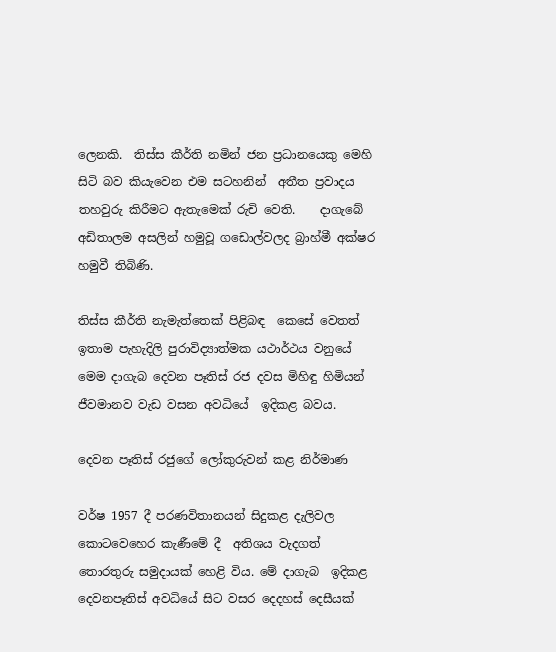ලෙනකි.  තිස්ස කීර්ති නමින් ජන ප්‍රධානයෙකු මෙහි සිටි බව කියැවෙන එම සටහනින්  අතීත ප්‍රවාදය තහවුරු කිරීමට ඇතැමෙක් රුචි වෙති.    දාගැබේ අඩිතාලම අසලින් හමුවූ ගඩොල්වලද බ්‍රාහ්මී අක්ෂර හමුවී තිබිණි.

තිස්ස කීර්ති නැමැත්තෙක් පිළිබඳ  කෙසේ වෙතත් ඉතාම පැහැදිලි පුරාවිද්‍යාත්මක යථාර්ථය වනුයේ මෙම දාගැබ දෙවන පෑතිස් රජ දවස මිහිඳු හිමියන් ජීවමානව වැඩ වසන අවධියේ  ඉදිකළ බවය.

දෙවන පෑතිස් රජුගේ ලෝකුරුවන් කළ නිර්මාණ

වර්ෂ 1957 දී පරණවිතානයන් සිදුකළ දැලිවල කොටවෙහෙර කැණීමේ දී  අතිශය වැදගත් තොරතුරු සමුදායක් හෙළි විය. මේ දාගැබ  ඉදිකළ දෙවනපෑතිස් අවධියේ සිට වසර දෙදහස් දෙසීයක්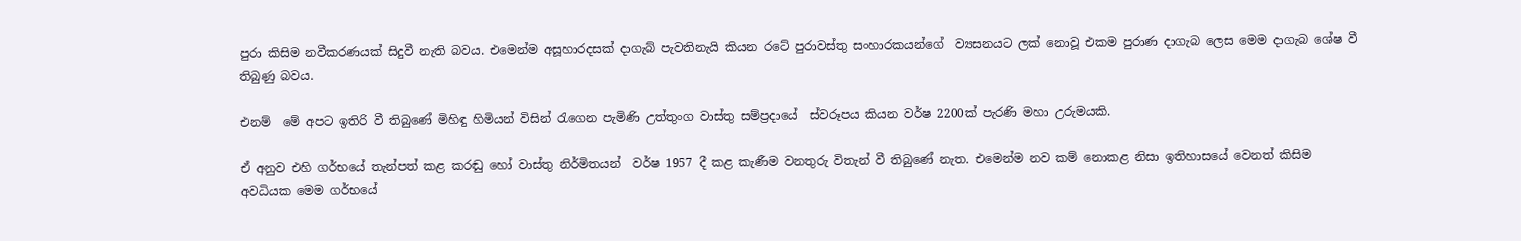පුරා කිසිම නවීකරණයක් සිදුවී නැති බවය. එමෙන්ම අසූහාරදසක් දාගැබ් පැවතිනැයි කියන රටේ පුරාවස්තු සංහාරකයන්ගේ  ව්‍යසනයට ලක් නොවූ එකම පුරාණ දාගැබ ලෙස මෙම දාගැබ ශේෂ වී තිබුණු බවය.

එනම්  මේ අපට ඉතිරි වී තිබුණේ මිහිඳු හිමියන් විසින් රැගෙන පැමිණි උත්තුංග වාස්තු සම්ප්‍රදායේ  ස්වරූපය කියන වර්ෂ 2200ක් පැරණි මහා උරුමයකි.

ඒ අනුව එහි ගර්භයේ තැන්පත් කළ කරඬු හෝ වාස්තු නිර්මිතයන්  වර්ෂ 1957 දී කළ කැණීම වනතුරු විතැන් වී තිබුණේ නැත. එමෙන්ම නව කම් නොකළ නිසා ඉතිහාසයේ වෙනත් කිසිම අවධියක මෙම ගර්භයේ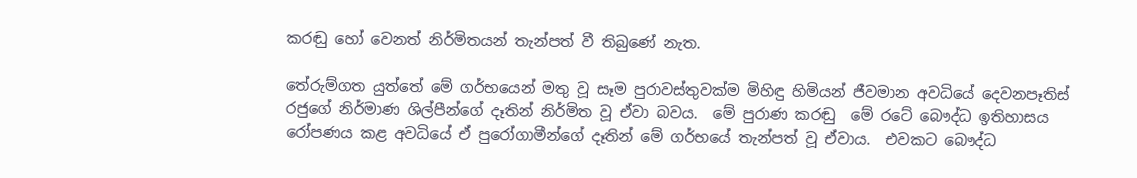කරඬු හෝ වෙනත් නිර්මිතයන් තැන්පත් වී තිබුණේ නැත.

තේරුම්ගත යුත්තේ මේ ගර්භයෙන් මතු වූ සෑම පුරාවස්තුවක්ම මිහිඳු හිමියන් ජීවමාන අවධියේ දෙවනපෑතිස් රජුගේ නිර්මාණ ශිල්පීන්ගේ දෑතින් නිර්මිත වූ ඒවා බවය.  මේ පුරාණ කරඬු  මේ රටේ බෞද්ධ ඉතිහාසය රෝපණය කළ අවධියේ ඒ පුරෝගාමීන්ගේ දෑතින් මේ ගර්භයේ තැන්පත් වූ ඒවාය.  එවකට බෞද්ධ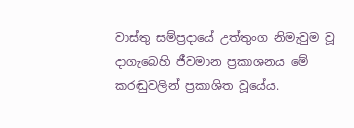වාස්තු සම්ප්‍රදායේ උත්තුංග නිමැවුම වූ දාගැබෙහි ජීවමාන ප්‍රකාශනය මේ කරඬුවලින් ප්‍රකාශිත වූයේය.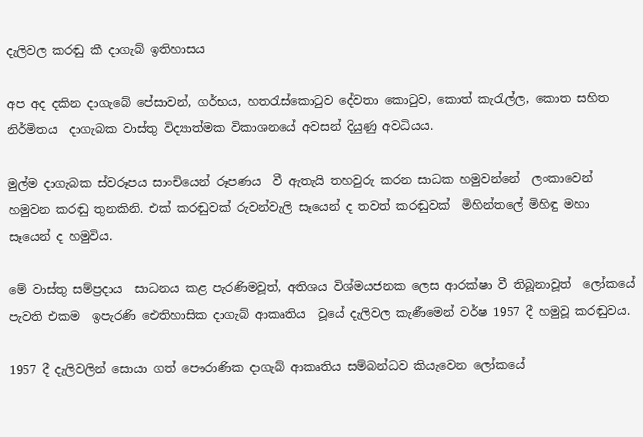දැලිවල කරඬු කී දාගැබ් ඉතිහාසය

අප අද දකින දාගැබේ පේසාවන්, ගර්භය, හතරැස්කොටුව දේවතා කොටුව, කොත් කැරැල්ල, කොත සහිත නිර්මිතය  දාගැබක වාස්තු විද්‍යාත්මක විකාශනයේ අවසන් දියුණු අවධියය.

මුල්ම දාගැබක ස්වරූපය සාංචියෙන් රූපණය  වී ඇතැයි තහවුරු කරන සාධක හමුවන්නේ  ලංකාවෙන් හමුවන කරඬු තුනකිනි. එක් කරඬුවක් රුවන්වැලි සෑයෙන් ද තවත් කරඬුවක්  මිහින්තලේ මිහිඳු මහා සෑයෙන් ද හමුවිය.

මේ වාස්තු සම්ප්‍රදාය  සාධනය කළ පැරණිමවූත්, අතිශය විශ්මයජනක ලෙස ආරක්ෂා වී තිබූනාවූත්  ලෝකයේ පැවති එකම  ඉපැරණි ඓතිහාසික දාගැබ් ආකෘතිය  වූයේ දැලිවල කැණීමෙන් වර්ෂ 1957 දී හමුවූ කරඬුවය.

1957 දී දැලිවලින් සොයා ගත් පෞරාණික දාගැබ් ආකෘතිය සම්බන්ධව කියැවෙන ලෝකයේ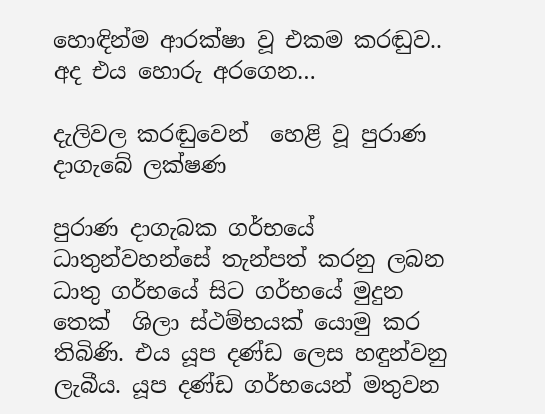හොඳින්ම ආරක්ෂා වූ එකම කරඬුව.. අද එය හොරු අරගෙන…

දැලිවල කරඬුවෙන්  හෙළි වූ පුරාණ දාගැබේ ලක්ෂණ

පුරාණ දාගැබක ගර්භයේ  ධාතුන්වහන්සේ තැන්පත් කරනු ලබන ධාතු ගර්භයේ සිට ගර්භයේ මුදුන තෙක්  ශිලා ස්ථම්භයක් යොමු කර තිබිණි. එය යූප දණ්ඩ ලෙස හඳුන්වනු ලැබීය. යූප දණ්ඩ ගර්භයෙන් මතුවන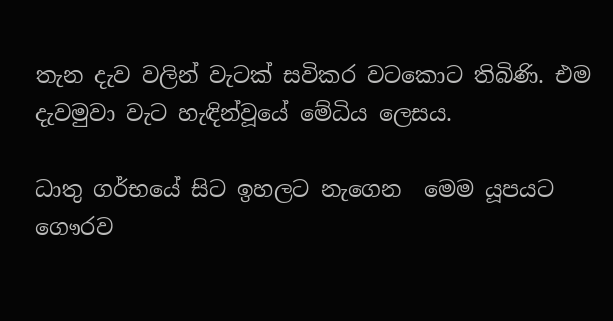තැන දැව වලින් වැටක් සවිකර වටකොට තිබිණි. එම දැවමුවා වැට හැඳින්වූයේ මේධිය ලෙසය.

ධාතු ගර්භයේ සිට ඉහලට නැගෙන  මෙම යූපයට ගෞරව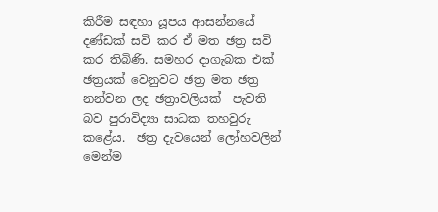කිරීම සඳහා යූපය ආසන්නයේ දණ්ඩක් සවි කර ඒ මත ඡත්‍ර සවි කර තිබිණි. සමහර දාගැබක එක් ඡත්‍රයක් වෙනුවට ඡත්‍ර මත ඡත්‍ර නන්වන ලද ඡත්‍රාවලියක්  පැවති  බව පුරාවිද්‍යා සාධක තහවුරු කළේය.  ඡත්‍ර දැවයෙන් ලෝහවලින් මෙන්ම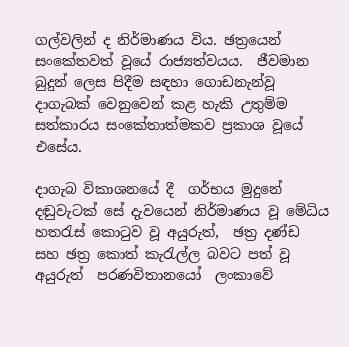ගල්වලින් ද නිර්මාණය විය. ඡත්‍රයෙන්  සංකේතවත් වූයේ රාජ්‍යත්වයය.  ජීවමාන බුදුන් ලෙස පිදීම සඳහා ගොඩනැන්වූ දාගැබක් වෙනුවෙන් කළ හැකි උතුම්ම  සත්කාරය සංකේතාත්මකව ප්‍රකාශ වූයේ එසේය.

දාගැබ විකාශනයේ දී  ගර්භය මුදුනේ දඬුවැටක් සේ දැවයෙන් නිර්මාණය වූ මේධිය හතරැස් කොටුව වූ අයුරුත්,  ඡත්‍ර දණ්ඩ සහ ඡත්‍ර කොත් කැරැල්ල බවට පත් වූ අයුරුත්  පරණවිතානයෝ  ලංකාවේ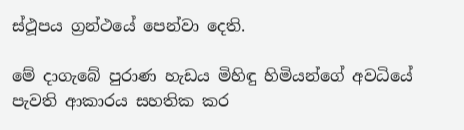ස්ථූපය ග්‍රන්ථයේ පෙන්වා දෙති.

මේ දාගැබේ පුරාණ හැඩය මිහිඳු හිමියන්ගේ අවධියේ පැවති ආකාරය සහතික කර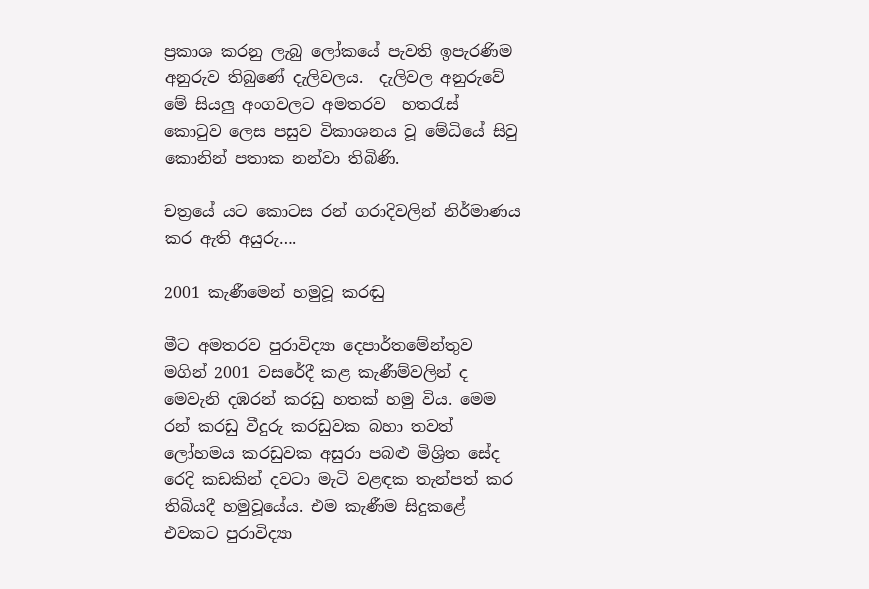ප්‍රකාශ කරනු ලැබු ලෝකයේ පැවති ඉපැරණිම අනුරුව තිබුණේ දැලිවලය.  දැලිවල අනුරුවේ මේ සියලු අංගවලට අමතරව  හතරැස් කොටුව ලෙස පසුව විකාශනය වූ මේධියේ සිවු කොනින් පතාක නන්වා තිබිණි.

චත්‍රයේ යට කොටස රන් ගරාදිවලින් නිර්මාණය කර ඇති අයුරු….

2001 කැණීමෙන් හමුවූ කරඬු

මීට අමතරව පුරාවිද්‍යා දෙපාර්තමේන්තුව මගින් 2001 වසරේදී කළ කැණීම්වලින් ද මෙවැනි දඹරන් කරඩු හතක් හමු විය. මෙම රන් කරඩු වීදුරු කරඩුවක බහා තවත් ලෝහමය කරඩුවක අසුරා පබළු මිශ්‍රිත සේද රෙදි කඩකින් දවටා මැටි වළඳක තැන්පත් කර තිබියදී හමුවූයේය. එම කැණීම සිදුකළේ එවකට පුරාවිද්‍යා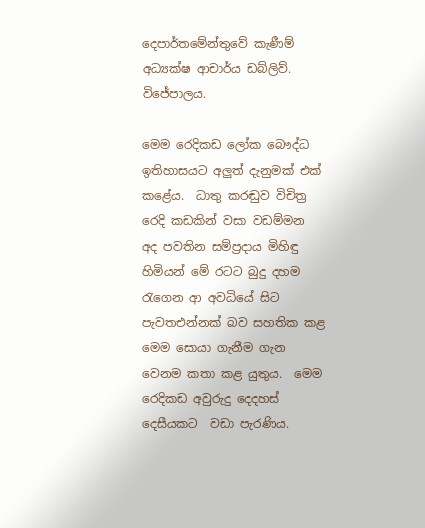දෙපාර්තමේන්තුවේ කැණීම් අධ්‍යක්ෂ ආචාර්ය ඩබ්ලිව්. විජේපාලය.

මෙම රෙදිකඩ ලෝක බෞද්ධ ඉතිහාසයට අලුත් දැනුමක් එක් කළේය.  ධාතු කරඬුව විචිත්‍ර රෙදි කඩකින් වසා වඩම්මන  අද පවතින සම්ප්‍රදාය මිහිඳු හිමියන් මේ රටට බුදු දහම රැගෙන ආ අවධියේ සිට පැවතඑන්නක් බව සහතික කළ මෙම සොයා ගැනීම ගැන වෙනම කතා කළ යුතුය.  මෙම රෙදිකඩ අවුරුදු දෙදහස් දෙසීයකට  වඩා පැරණිය.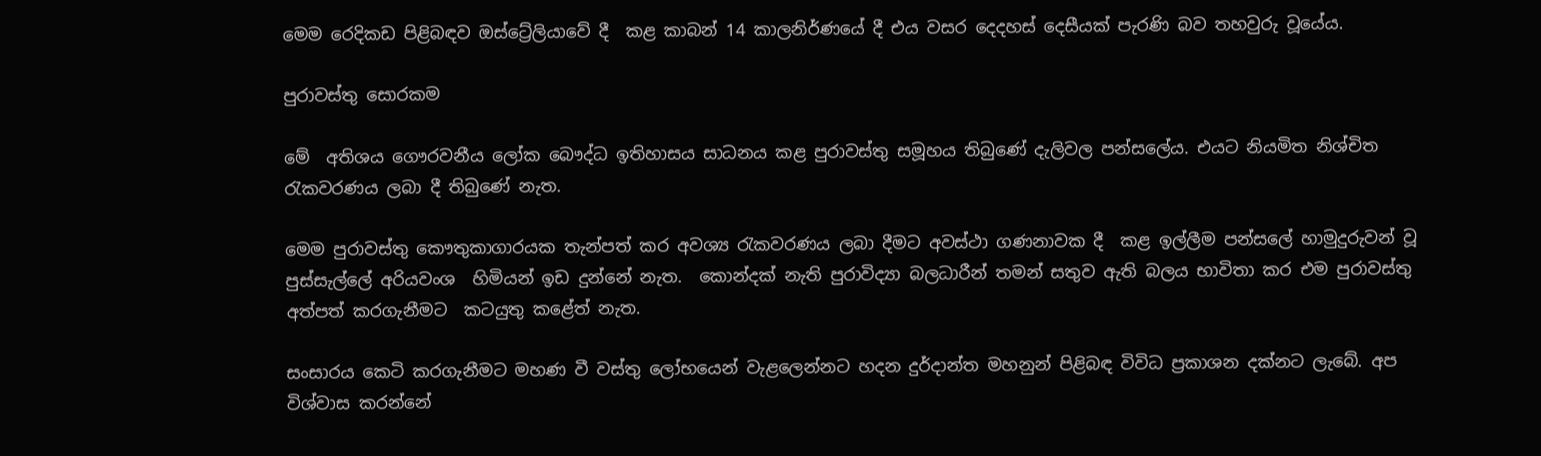මෙම රෙදිකඩ පිළිබඳව ඔස්ට්‍රේලියාවේ දී  කළ කාබන් 14 කාලනිර්ණයේ දී එය වසර දෙදහස් දෙසීයක් පැරණි බව තහවුරු වූයේය.

පුරාවස්තු සොරකම

මේ  අතිශය ගෞරවනීය ලෝක බෞද්ධ ඉතිහාසය සාධනය කළ පුරාවස්තු සමූහය තිබුණේ දැලිවල පන්සලේය. එයට නියමිත නිශ්චිත රැකවරණය ලබා දී තිබුණේ නැත.

මෙම පුරාවස්තු කෞතුකාගාරයක තැන්පත් කර අවශ්‍ය රැකවරණය ලබා දීමට අවස්ථා ගණනාවක දී  කළ ඉල්ලීම පන්සලේ හාමුදුරුවන් වූ පුස්සැල්ලේ අරියවංශ  හිමියන් ඉඩ දුන්නේ නැත.  කොන්දක් නැති පුරාවිද්‍යා බලධාරීන් තමන් සතුව ඇති බලය භාවිතා කර එම පුරාවස්තු අත්පත් කරගැනීමට  කටයුතු කළේත් නැත.

සංසාරය කෙටි කරගැනීමට මහණ වී වස්තු ලෝභයෙන් වැළලෙන්නට හදන දුර්දාන්ත මහනුන් පිළිබඳ විවිධ ප්‍රකාශන දක්නට ලැබේ. අප විශ්වාස කරන්නේ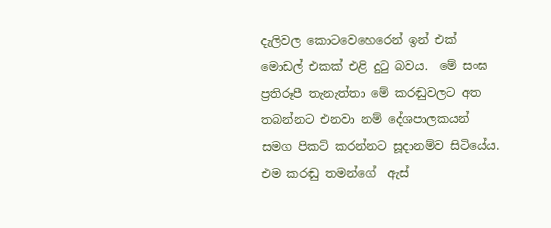දැලිවල කොටවෙහෙරෙන් ඉන් එක් මොඩල් එකක් එළි දුටු බවය.  මේ සංඝ ප්‍රතිරූපී තැනැත්තා මේ කරඬුවලට අත තබන්නට එනවා නම් දේශපාලකයන් සමග පිකට් කරන්නට සූදානම්ව සිටියේය.  එම කරඬු තමන්ගේ  ඇස්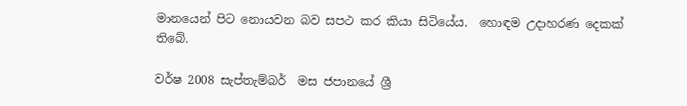මානයෙන් පිට නොයවන බව සපථ කර කියා සිටියේය.  හොඳම උදාහරණ දෙකක් තිබේ.

වර්ෂ 2008 සැප්තැම්බර්  මස ජපානයේ ශ්‍රී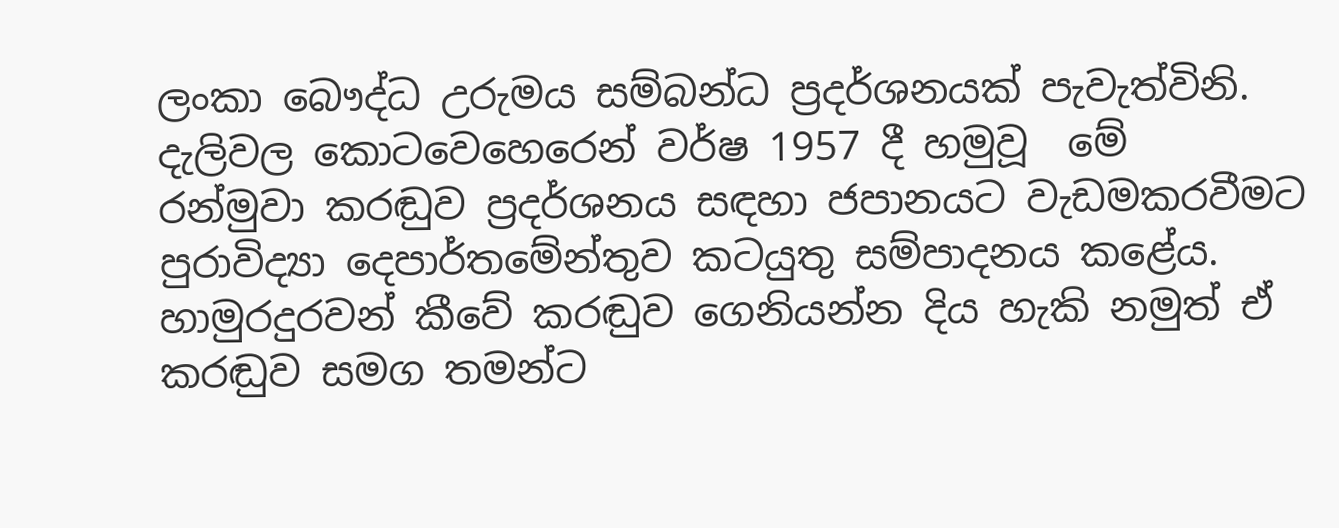ලංකා බෞද්ධ උරුමය සම්බන්ධ ප්‍රදර්ශනයක් පැවැත්විනි. දැලිවල කොටවෙහෙරෙන් වර්ෂ 1957 දී හමුවූ  මේ  රන්මුවා කරඬුව ප්‍රදර්ශනය සඳහා ජපානයට වැඩමකරවීමට  පුරාවිද්‍යා දෙපාර්තමේන්තුව කටයුතු සම්පාදනය කළේය.  හාමුරදුරවන් කීවේ කරඬුව ගෙනියන්න දිය හැකි නමුත් ඒ කරඬුව සමග තමන්ට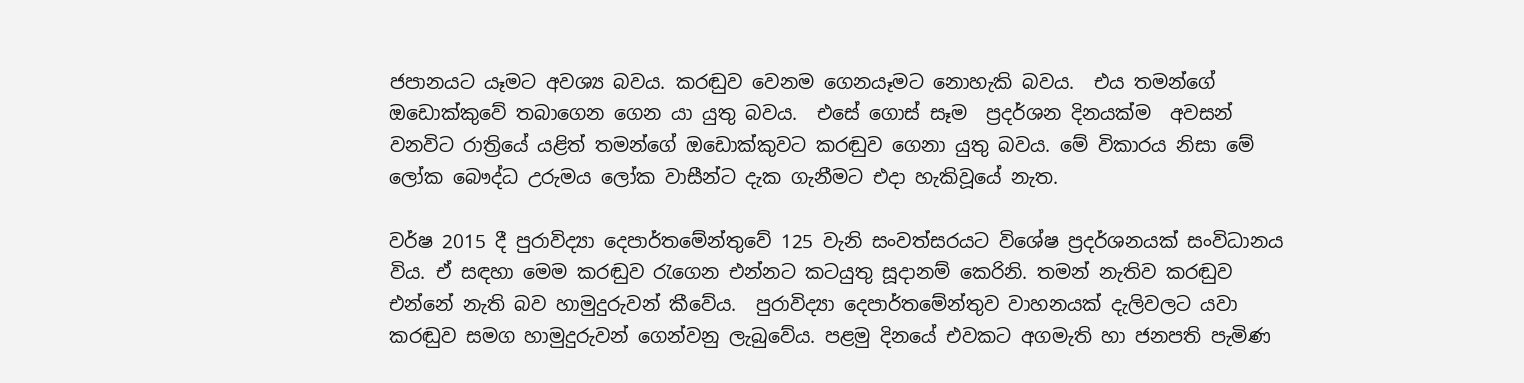ජපානයට යෑමට අවශ්‍ය බවය. කරඬුව වෙනම ගෙනයෑමට නොහැකි බවය.  එය තමන්ගේ ඔඩොක්කුවේ තබාගෙන ගෙන යා යුතු බවය.  එසේ ගොස් සෑම  ප්‍රදර්ශන දිනයක්ම  අවසන් වනවිට රාත්‍රියේ යළිත් තමන්ගේ ඔඩොක්කුවට කරඬුව ගෙනා යුතු බවය. මේ විකාරය නිසා මේ ලෝක බෞද්ධ උරුමය ලෝක වාසීන්ට දැක ගැනීමට එදා හැකිවූයේ නැත.

වර්ෂ 2015 දී පුරාවිද්‍යා දෙපාර්තමේන්තුවේ 125 වැනි සංවත්සරයට විශේෂ ප්‍රදර්ශනයක් සංවිධානය විය. ඒ සඳහා මෙම කරඬුව රැගෙන එන්නට කටයුතු සූදානම් කෙරිනි. තමන් නැතිව කරඬුව එන්නේ නැති බව හාමුදුරුවන් කීවේය.  පුරාවිද්‍යා දෙපාර්තමේන්තුව වාහනයක් දැලිවලට යවා කරඬුව සමග හාමුදුරුවන් ගෙන්වනු ලැබුවේය. පළමු දිනයේ එවකට අගමැති හා ජනපති පැමිණ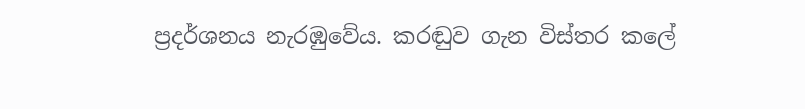ප්‍රදර්ශනය නැරඹුවේය. කරඬුව ගැන විස්තර කලේ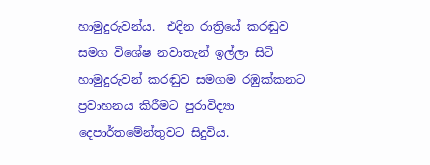හාමුදුරුවන්ය.  එදින රාත්‍රියේ කරඬුව සමග විශේෂ නවාතැන් ඉල්ලා සිටි හාමුදුරුවන් කරඬුව සමගම රඹුක්කනට ප්‍රවාහනය කිරීමට පුරාවිද්‍යා දෙපාර්තමේන්තුවට සිදුවිය.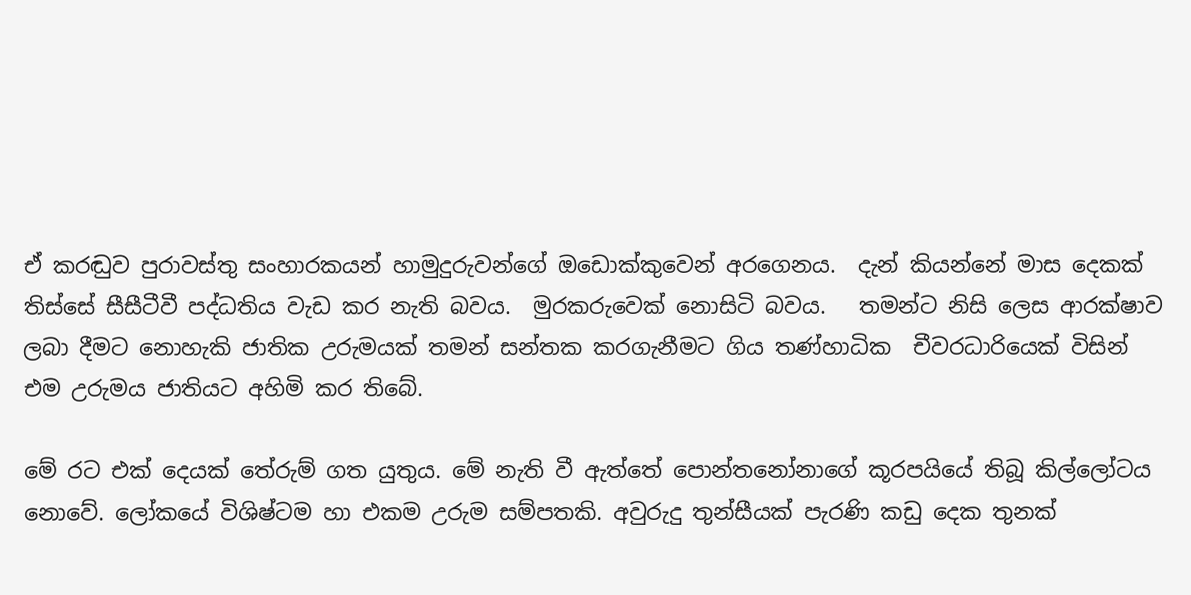ඒ කරඬුව පුරාවස්තු සංහාරකයන් හාමුදුරුවන්ගේ ඔඩොක්කුවෙන් අරගෙනය.  දැන් කියන්නේ මාස දෙකක් තිස්සේ සීසීටීවී පද්ධතිය වැඩ කර නැති බවය.  මුරකරුවෙක් නොසිටි බවය.   තමන්ට නිසි ලෙස ආරක්ෂාව ලබා දීමට නොහැකි ජාතික උරුමයක් තමන් සන්තක කරගැනීමට ගිය තණ්හාධික  චීවරධාරියෙක් විසින් එම උරුමය ජාතියට අහිමි කර තිබේ.

මේ රට එක් දෙයක් තේරුම් ගත යුතුය. මේ නැති වී ඇත්තේ පොන්තනෝනාගේ කූරපයියේ තිබූ කිල්ලෝටය නොවේ. ලෝකයේ විශිෂ්ටම හා එකම උරුම සම්පතකි. අවුරුදු තුන්සීයක් පැරණි කඩු දෙක තුනක්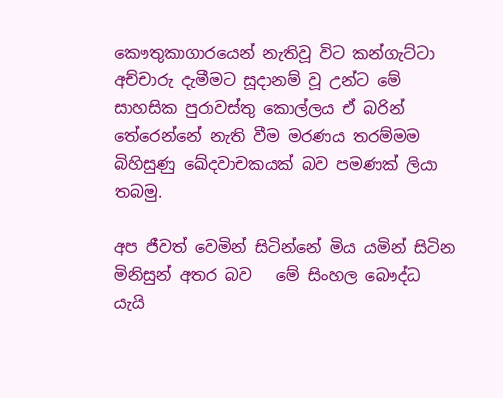කෞතුකාගාරයෙන් නැතිවූ විට කන්ගැට්ටා අච්චාරු දැමීමට සූදානම් වූ උන්ට මේ  සාහසික පුරාවස්තු කොල්ලය ඒ බරින් තේරෙන්නේ නැති වීම මරණය තරම්මම බිහිසුණු ඛේදවාචකයක් බව පමණක් ලියා තබමු.

අප ජීවත් වෙමින් සිටින්නේ මිය යමින් සිටින මිනිසුන් අතර බව   මේ සිංහල බෞද්ධ යැයි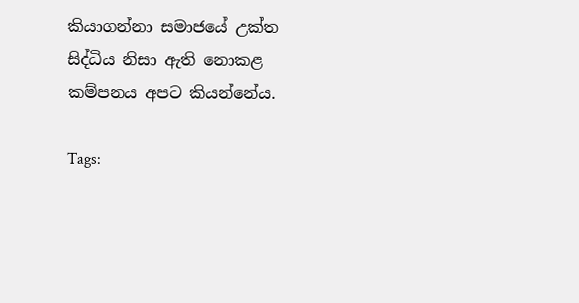කියාගන්නා සමාජයේ උක්ත සිද්ධිය නිසා ඇති නොකළ කම්පනය අපට කියන්නේය.

Tags: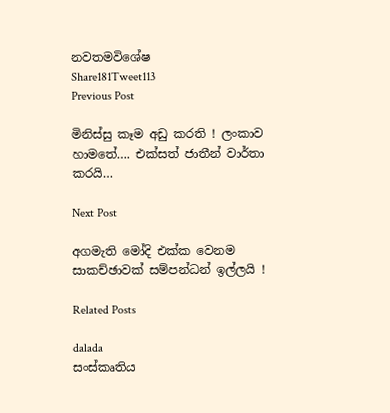නවතමවිශේෂ
Share181Tweet113
Previous Post

මිනිස්සු කෑම අඩු කරති ! ලංකාව හාමතේ…. එක්සත් ජාතීන් වාර්තා කරයි…

Next Post

අගමැති මෝදි එක්ක වෙනම සාකච්ඡාවක් සම්පන්ධන් ඉල්ලයි !

Related Posts

dalada
සංස්කෘතිය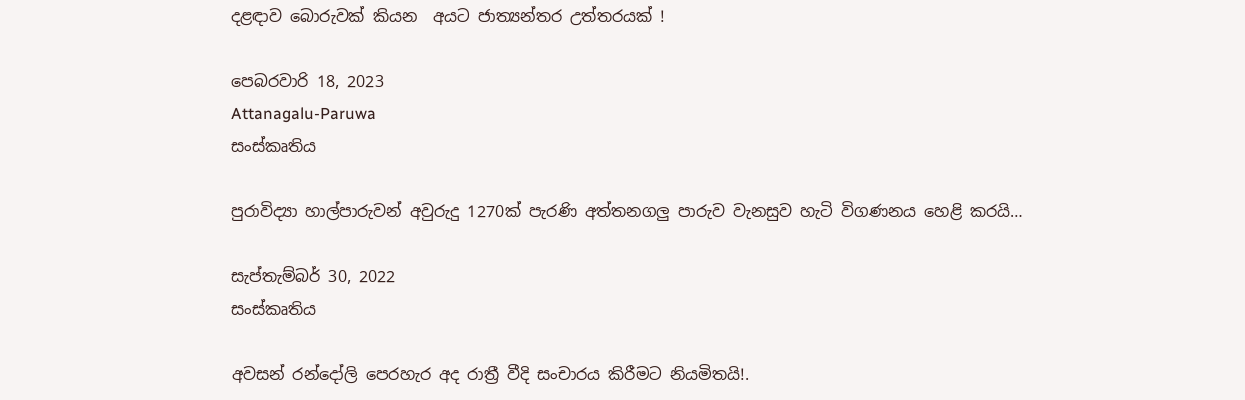දළඳාව බොරුවක් කියන  අයට ජාත්‍යන්තර උත්තරයක් !

පෙබරවාරි 18, 2023
Attanagalu-Paruwa
සංස්කෘතිය

පුරාවිද්‍යා හාල්පාරුවන් අවුරුදු 1270ක් පැරණි අත්තනගලු පාරුව වැනසුව හැටි විගණනය හෙළි කරයි…

සැප්තැම්බර් 30, 2022
සංස්කෘතිය

අවසන් රන්දෝලි පෙරහැර අද රාත්‍රී වීදි සංචාරය කිරීමට නියමිතයි!.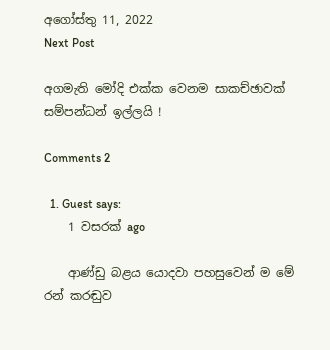අගෝස්තු 11, 2022
Next Post

අගමැති මෝදි එක්ක වෙනම සාකච්ඡාවක් සම්පන්ධන් ඉල්ලයි !

Comments 2

  1. Guest says:
    1 වසරක් ago

    ආණ්ඩු බළය යොදවා පහසුවෙන් ම මේ රන් කරඬුව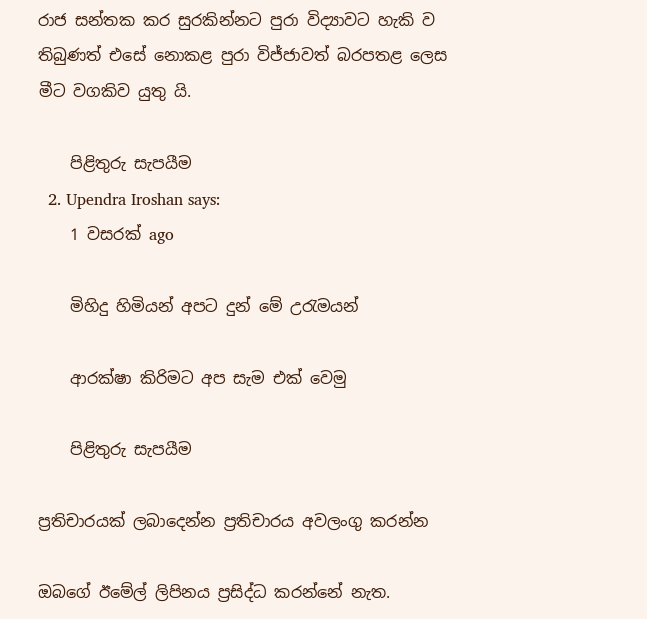රාජ සන්තක කර සුරකින්නට පුරා විද්‍යාවට හැකි ව තිබුණත් එසේ නොකළ පුරා විජ්ජාවත් බරපතළ ලෙස මීට වගකිව යුතු යි.

    පිළිතුරු සැපයීම
  2. Upendra Iroshan says:
    1 වසරක් ago

    මිහිදු හිමියන් අපට දුන් මේ උරැමයන්

    ආරක්ෂා කිරිමට අප සැම එක් වෙමු

    පිළිතුරු සැපයීම

ප්‍රතිචාරයක් ලබාදෙන්න ප්‍රතිචාරය අවලංගු කරන්න

ඔබගේ ඊමේල් ලිපිනය ප්‍රසිද්ධ කරන්නේ නැත.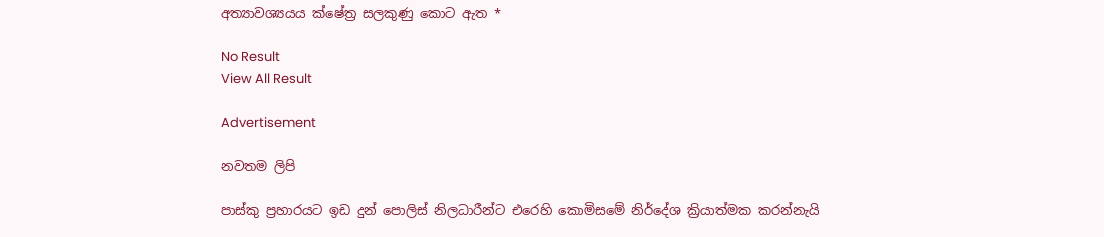අත්‍යාවශ්‍යයය ක්ෂේත්‍ර සලකුණු කොට ඇත *

No Result
View All Result

Advertisement

නවතම ලිපි

පාස්කු ප්‍රහාරයට ඉඩ දුන් පොලිස් නිලධාරීන්ට එරෙහි කොමිසමේ නිර්දේශ ක්‍රියාත්මක කරන්නැයි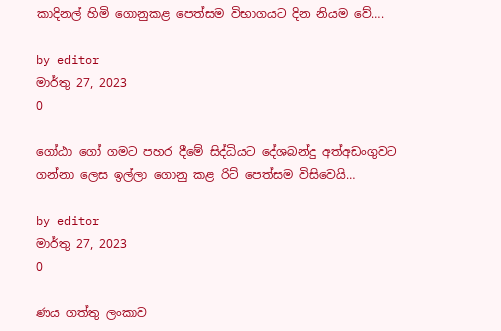කාදිනල් හිමි ගොනුකළ පෙත්සම විභාගයට දින නියම වේ….

by editor
මාර්තු 27, 2023
0

ගෝඨා ගෝ ගමට පහර දීමේ සිද්ධියට දේශබන්දු අත්අඩංගුවට ගන්නා ලෙස ඉල්ලා ගොනු කළ රිට් පෙත්සම විසිවෙයි…

by editor
මාර්තු 27, 2023
0

ණය ගත්තු ලංකාව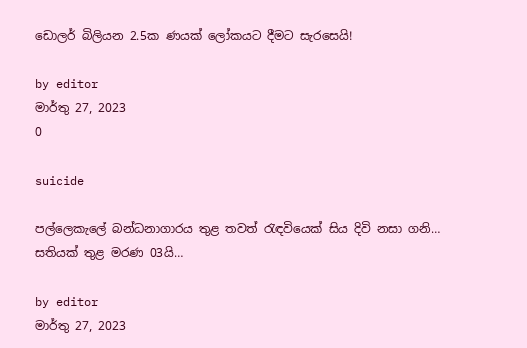ඩොලර් බිලියන 2.5ක ණයක් ලෝකයට දීමට සැරසෙයි!

by editor
මාර්තු 27, 2023
0

suicide

පල්ලෙකැලේ බන්ධනාගාරය තුළ තවත් රැඳවියෙක් සිය දිවි නසා ගනි… සතියක් තුළ මරණ 03යි…

by editor
මාර්තු 27, 2023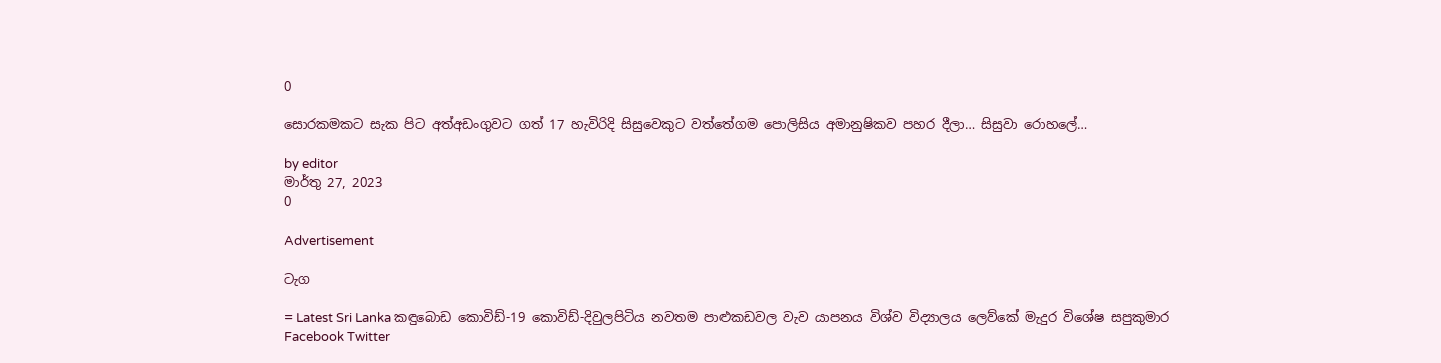0

සොරකමකට සැක පිට අත්අඩංගුවට ගත් 17 හැවිරිදි සිසුවෙකුට වත්තේගම පොලිසිය අමානුෂිකව පහර දීලා… සිසුවා රොහලේ…

by editor
මාර්තු 27, 2023
0

Advertisement

ටැග

= Latest Sri Lanka කඳුබොඩ කොවිඩ්-19 කොවිඩ්-දිවුලපිටිය නවතම පාළුකඩවල වැව යාපනය විශ්ව විද්‍යාලය ලෙව්කේ මැදුර විශේෂ සපුකුමාර
Facebook Twitter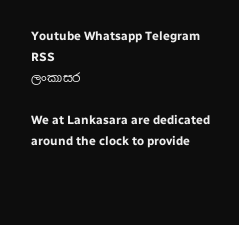Youtube Whatsapp Telegram RSS
ලංකාසර

We at Lankasara are dedicated around the clock to provide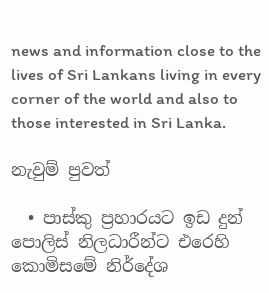news and information close to the lives of Sri Lankans living in every corner of the world and also to those interested in Sri Lanka.

නැවුම් පුවත්

  • පාස්කු ප්‍රහාරයට ඉඩ දුන් පොලිස් නිලධාරීන්ට එරෙහි කොමිසමේ නිර්දේශ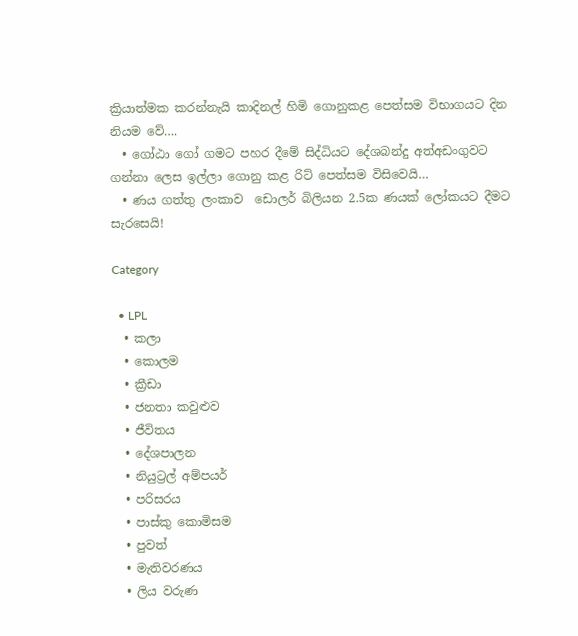ක්‍රියාත්මක කරන්නැයි කාදිනල් හිමි ගොනුකළ පෙත්සම විභාගයට දින නියම වේ….
  • ගෝඨා ගෝ ගමට පහර දීමේ සිද්ධියට දේශබන්දු අත්අඩංගුවට ගන්නා ලෙස ඉල්ලා ගොනු කළ රිට් පෙත්සම විසිවෙයි…
  • ණය ගත්තු ලංකාව  ඩොලර් බිලියන 2.5ක ණයක් ලෝකයට දීමට සැරසෙයි!

Category

  • LPL
  • කලා
  • කොලම
  • ක්‍රීඩා
  • ජනතා කවුළුව
  • ජීවිතය
  • දේශපාලන
  • නියුට්‍රල් අම්පයර්
  • පරිසරය
  • පාස්කු කොමිසම
  • පුවත්
  • මැතිවරණය
  • ලිය වරුණ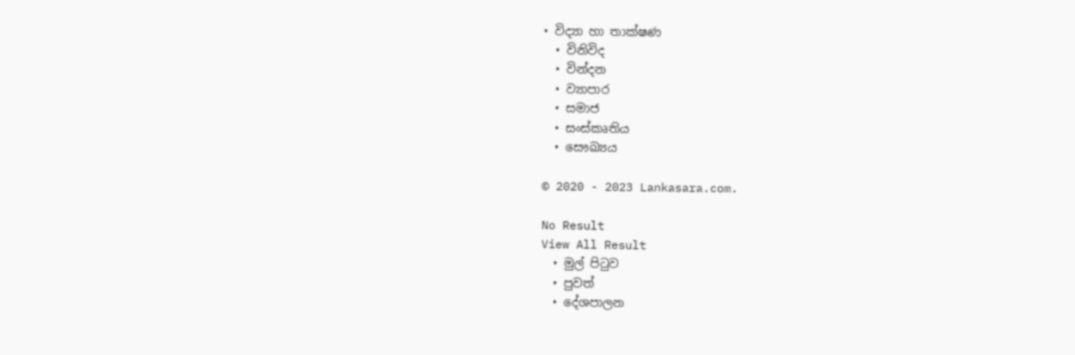• විද්‍යා හා තාක්ෂණ
  • විනිවිද
  • වින්දන
  • ව්‍යාපාර
  • සමාජ
  • සංස්කෘතිය
  • සෞඛ්‍යය

© 2020 - 2023 Lankasara.com.

No Result
View All Result
  • මුල් පිටුව
  • පුවත්
  • දේශපාලන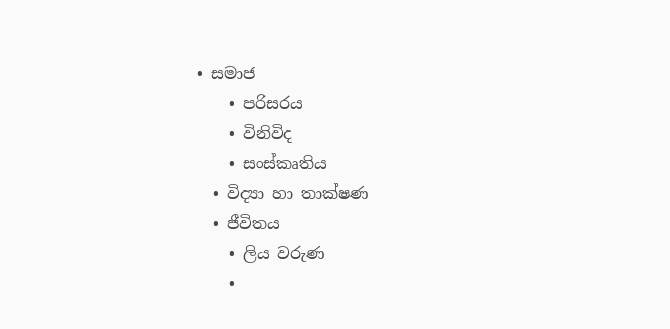• සමාජ
    • පරිසරය
    • විනිවිද
    • සංස්කෘතිය
  • විද්‍යා හා තාක්ෂණ
  • ජීවිතය
    • ලිය වරුණ
    •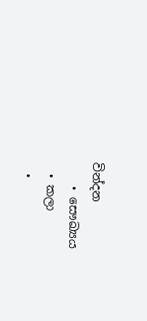වින්දන
    • සෞඛ්‍යය
  • කලා
  •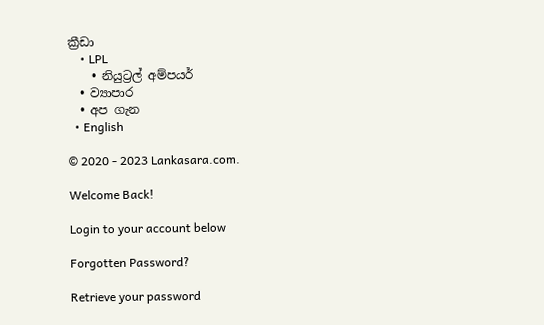ක්‍රීඩා
    • LPL
    • නියුට්‍රල් අම්පයර්
  • ව්‍යාපාර
  • අප ගැන
  • English

© 2020 - 2023 Lankasara.com.

Welcome Back!

Login to your account below

Forgotten Password?

Retrieve your password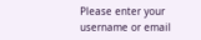Please enter your username or email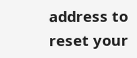address to reset your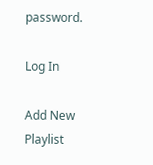password.

Log In

Add New Playlist